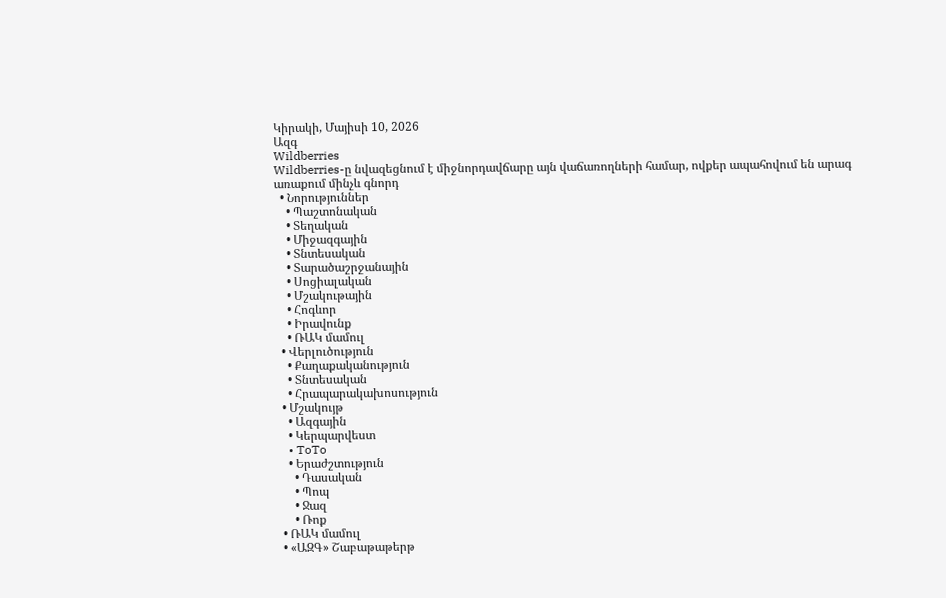Կիրակի, Մայիսի 10, 2026
Ազգ
Wildberries
Wildberries-ը նվազեցնում է միջնորդավճարը այն վաճառողների համար, ովքեր ապահովում են արագ առաքում մինչև գնորդ
  • Նորություններ
    • Պաշտոնական
    • Տեղական
    • Միջազգային
    • Տնտեսական
    • Տարածաշրջանային
    • Սոցիալական
    • Մշակութային
    • Հոգևոր
    • Իրավունք
    • ՌԱԿ մամուլ
  • Վերլուծություն
    • Քաղաքականություն
    • Տնտեսական
    • Հրապարակախոսություն
  • Մշակույթ
    • Ազգային
    • Կերպարվեստ
    • ToTo
    • Երաժշտություն
      • Դասական
      • Պոպ
      • Ջազ
      • Ռոք
  • ՌԱԿ մամուլ
  • «ԱԶԳ» Շաբաթաթերթ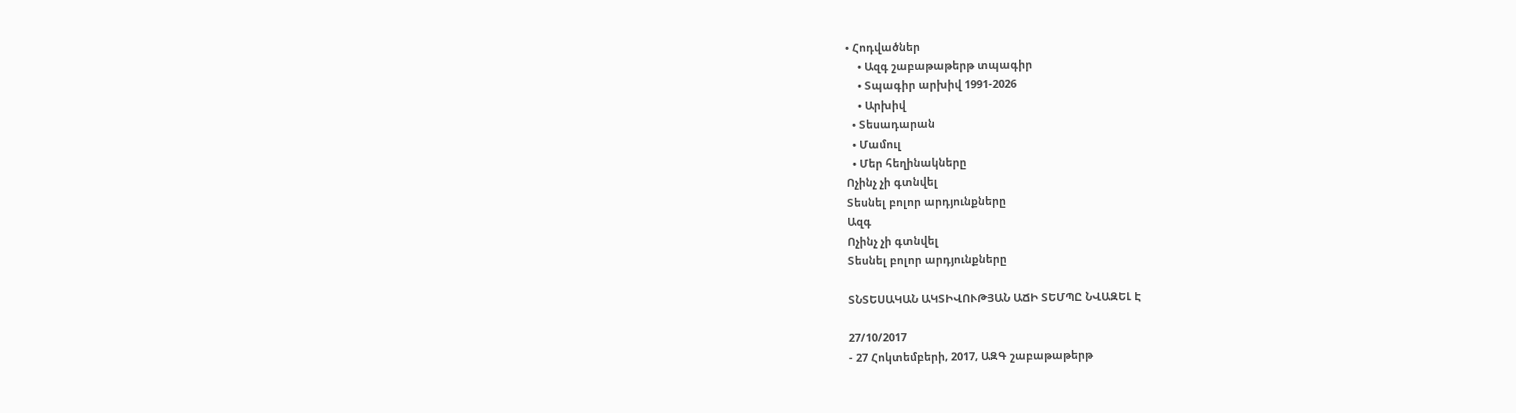• Հոդվածներ
    • Ազգ շաբաթաթերթ տպագիր
    • Տպագիր արխիվ 1991-2026
    • Արխիվ
  • Տեսադարան
  • Մամուլ
  • Մեր հեղինակները
Ոչինչ չի գտնվել
Տեսնել բոլոր արդյունքները
Ազգ
Ոչինչ չի գտնվել
Տեսնել բոլոր արդյունքները

ՏՆՏԵՍԱԿԱՆ ԱԿՏԻՎՈՒԹՅԱՆ ԱՃԻ ՏԵՄՊԸ ՆՎԱԶԵԼ Է

27/10/2017
- 27 Հոկտեմբերի, 2017, ԱԶԳ շաբաթաթերթ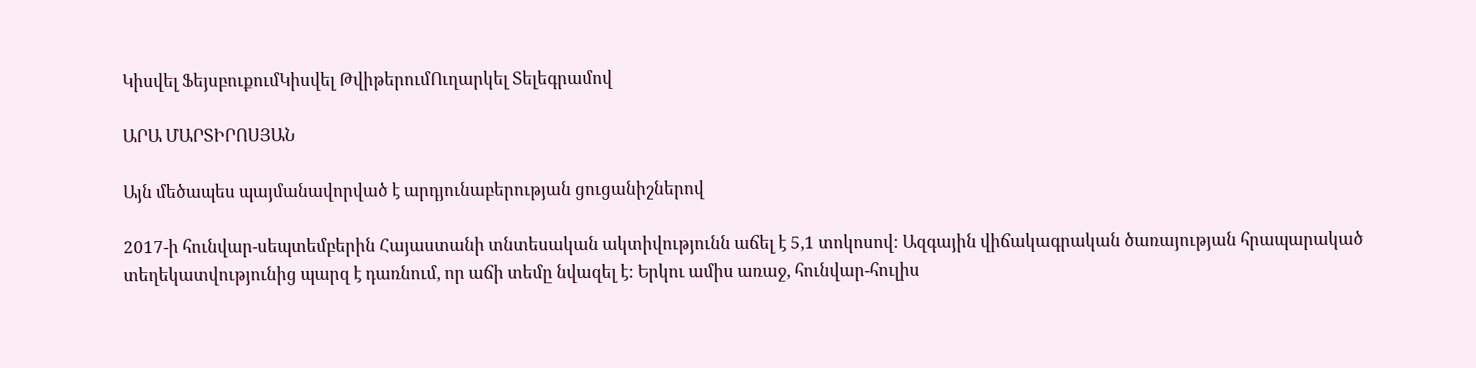Կիսվել ՖեյսբուքումԿիսվել ԹվիթերումՈւղարկել Տելեգրամով

ԱՐԱ ՄԱՐՏԻՐՈՍՅԱՆ

Այն մեծապես պայմանավորված է արդյունաբերության ցուցանիշներով

2017-ի հունվար-սեպտեմբերին Հայաստանի տնտեսական ակտիվությունն աճել է 5,1 տոկոսով: Ազգային վիճակագրական ծառայության հրապարակած տեղեկատվությունից պարզ է դառնում, որ աճի տեմը նվազել է: Երկու ամիս առաջ, հունվար-հուլիս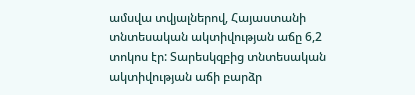ամսվա տվյալներով, Հայաստանի տնտեսական ակտիվության աճը 6,2 տոկոս էր: Տարեսկզբից տնտեսական ակտիվության աճի բարձր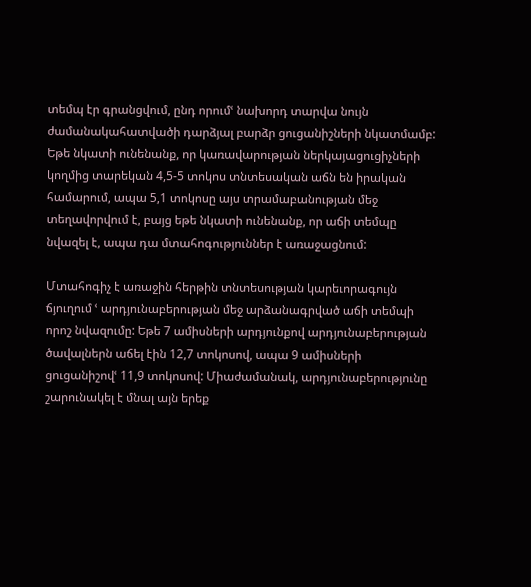տեմպ էր գրանցվում, ընդ որումՙ նախորդ տարվա նույն ժամանակահատվածի դարձյալ բարձր ցուցանիշների նկատմամբ: Եթե նկատի ունենանք, որ կառավարության ներկայացուցիչների կողմից տարեկան 4,5-5 տոկոս տնտեսական աճն են իրական համարում, ապա 5,1 տոկոսը այս տրամաբանության մեջ տեղավորվում է, բայց եթե նկատի ունենանք, որ աճի տեմպը նվազել է, ապա դա մտահոգություններ է առաջացնում:

Մտահոգիչ է առաջին հերթին տնտեսության կարեւորագույն ճյուղում ՙ արդյունաբերության մեջ արձանագրված աճի տեմպի որոշ նվազումը: Եթե 7 ամիսների արդյունքով արդյունաբերության ծավալներն աճել էին 12,7 տոկոսով, ապա 9 ամիսների ցուցանիշովՙ 11,9 տոկոսով: Միաժամանակ, արդյունաբերությունը շարունակել է մնալ այն երեք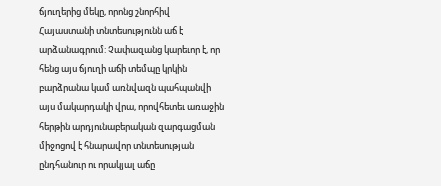ճյուղերից մեկը, որոնց շնորհիվ Հայաստանի տնտեսությունն աճ է արձանագրում: Չափազանց կարեւոր է, որ հենց այս ճյուղի աճի տեմպը կրկին բարձրանա կամ առնվազն պահպանվի այս մակարդակի վրա, որովհետեւ առաջին հերթին արդյունաբերական զարգացման միջոցով է հնարավոր տնտեսության ընդհանուր ու որակյալ աճը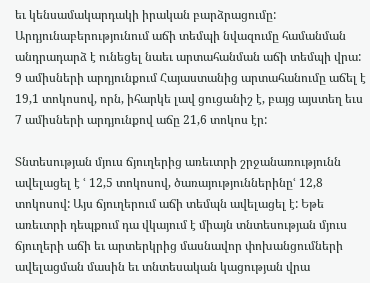եւ կենսամակարդակի իրական բարձրացումը: Արդյունաբերությունում աճի տեմպի նվազումը համանման անդրադարձ է ունեցել նաեւ արտահանման աճի տեմպի վրա: 9 ամիսների արդյունքում Հայաստանից արտահանումը աճել է 19,1 տոկոսով, որն, իհարկե լավ ցուցանիշ է, բայց այստեղ եւս 7 ամիսների արդյունքով աճը 21,6 տոկոս էր:

Տնտեսության մյուս ճյուղերից առեւտրի շրջանառությունն ավելացել է ՙ 12,5 տոկոսով, ծառայություններինըՙ 12,8 տոկոսով: Այս ճյուղերում աճի տեմպն ավելացել է: Եթե առեւտրի դեպքում դա վկայում է միայն տնտեսության մյուս ճյուղերի աճի եւ արտերկրից մասնավոր փոխանցումների ավելացման մասին եւ տնտեսական կացության վրա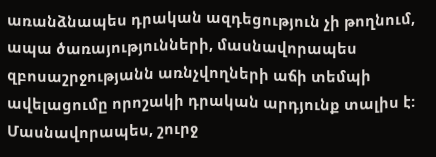առանձնապես դրական ազդեցություն չի թողնում, ապա ծառայությունների, մասնավորապես զբոսաշրջությանն առնչվողների աճի տեմպի ավելացումը որոշակի դրական արդյունք տալիս է: Մասնավորապես, շուրջ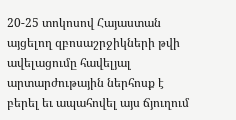20-25 տոկոսով Հայաստան այցելող զբոսաշրջիկների թվի ավելացումը հավելյալ արտարժութային ներհոսք է բերել եւ ապահովել այս ճյուղում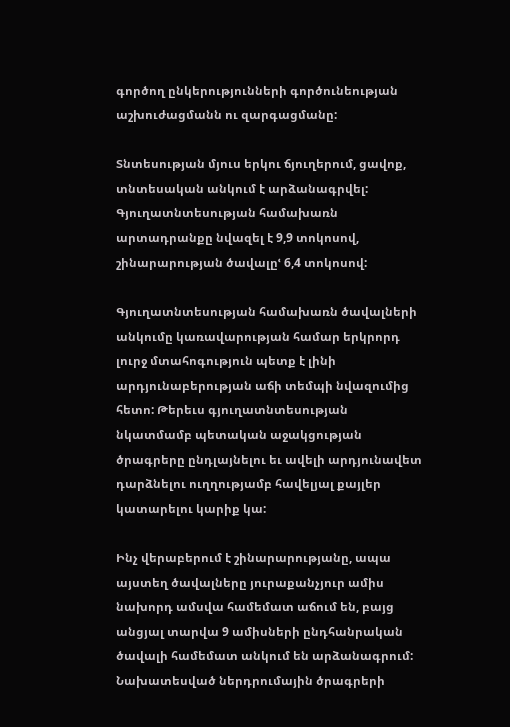գործող ընկերությունների գործունեության աշխուժացմանն ու զարգացմանը:

Տնտեսության մյուս երկու ճյուղերում, ցավոք, տնտեսական անկում է արձանագրվել: Գյուղատնտեսության համախառն արտադրանքը նվազել է 9,9 տոկոսով, շինարարության ծավալըՙ 6,4 տոկոսով:

Գյուղատնտեսության համախառն ծավալների անկումը կառավարության համար երկրորդ լուրջ մտահոգություն պետք է լինի արդյունաբերության աճի տեմպի նվազումից հետո: Թերեւս գյուղատնտեսության նկատմամբ պետական աջակցության ծրագրերը ընդլայնելու եւ ավելի արդյունավետ դարձնելու ուղղությամբ հավելյալ քայլեր կատարելու կարիք կա:

Ինչ վերաբերում է շինարարությանը, ապա այստեղ ծավալները յուրաքանչյուր ամիս նախորդ ամսվա համեմատ աճում են, բայց անցյալ տարվա 9 ամիսների ընդհանրական ծավալի համեմատ անկում են արձանագրում: Նախատեսված ներդրումային ծրագրերի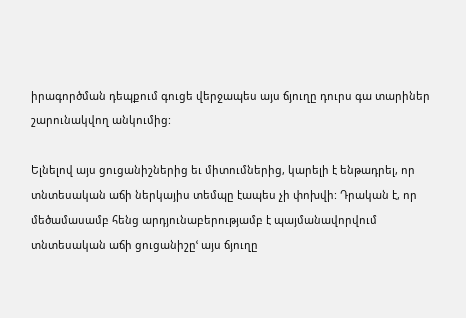իրագործման դեպքում գուցե վերջապես այս ճյուղը դուրս գա տարիներ շարունակվող անկումից:

Ելնելով այս ցուցանիշներից եւ միտումներից, կարելի է ենթադրել, որ տնտեսական աճի ներկայիս տեմպը էապես չի փոխվի: Դրական է, որ մեծամասամբ հենց արդյունաբերությամբ է պայմանավորվում տնտեսական աճի ցուցանիշըՙ այս ճյուղը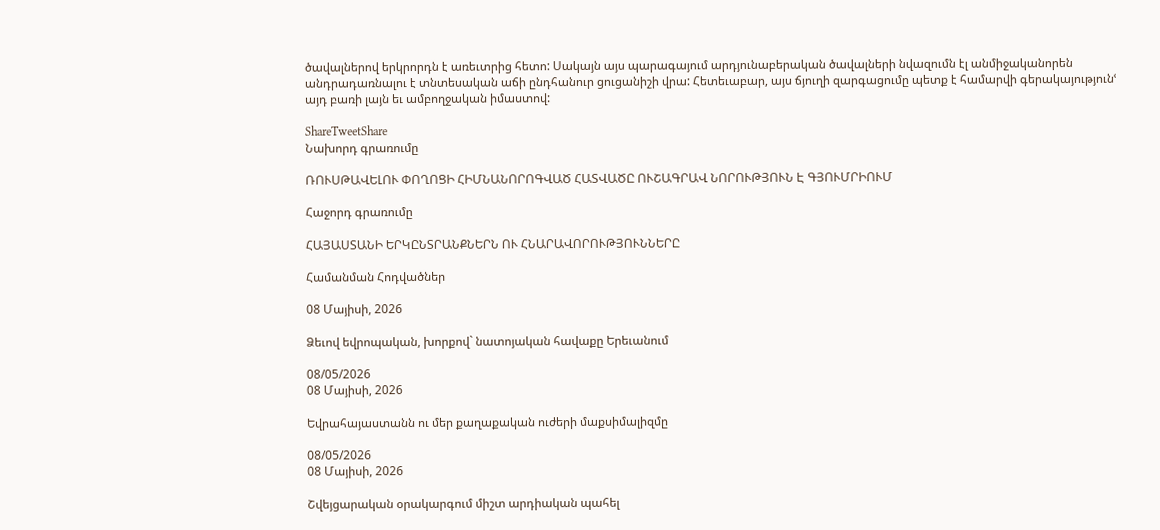ծավալներով երկրորդն է առեւտրից հետո: Սակայն այս պարագայում արդյունաբերական ծավալների նվազումն էլ անմիջականորեն անդրադառնալու է տնտեսական աճի ընդհանուր ցուցանիշի վրա: Հետեւաբար, այս ճյուղի զարգացումը պետք է համարվի գերակայությունՙ այդ բառի լայն եւ ամբողջական իմաստով:

ShareTweetShare
Նախորդ գրառումը

ՌՈՒՍԹԱՎԵԼՈՒ ՓՈՂՈՑԻ ՀԻՄՆԱՆՈՐՈԳՎԱԾ ՀԱՏՎԱԾԸ ՈՒՇԱԳՐԱՎ ՆՈՐՈՒԹՅՈՒՆ Է ԳՅՈՒՄՐԻՈՒՄ

Հաջորդ գրառումը

ՀԱՅԱՍՏԱՆԻ ԵՐԿԸՆՏՐԱՆՔՆԵՐՆ ՈՒ ՀՆԱՐԱՎՈՐՈՒԹՅՈՒՆՆԵՐԸ

Համանման Հոդվածներ

08 Մայիսի, 2026

Ձեւով եվրոպական, խորքով` նատոյական հավաքը Երեւանում

08/05/2026
08 Մայիսի, 2026

Եվրահայաստանն ու մեր քաղաքական ուժերի մաքսիմալիզմը

08/05/2026
08 Մայիսի, 2026

Շվեյցարական օրակարգում միշտ արդիական պահել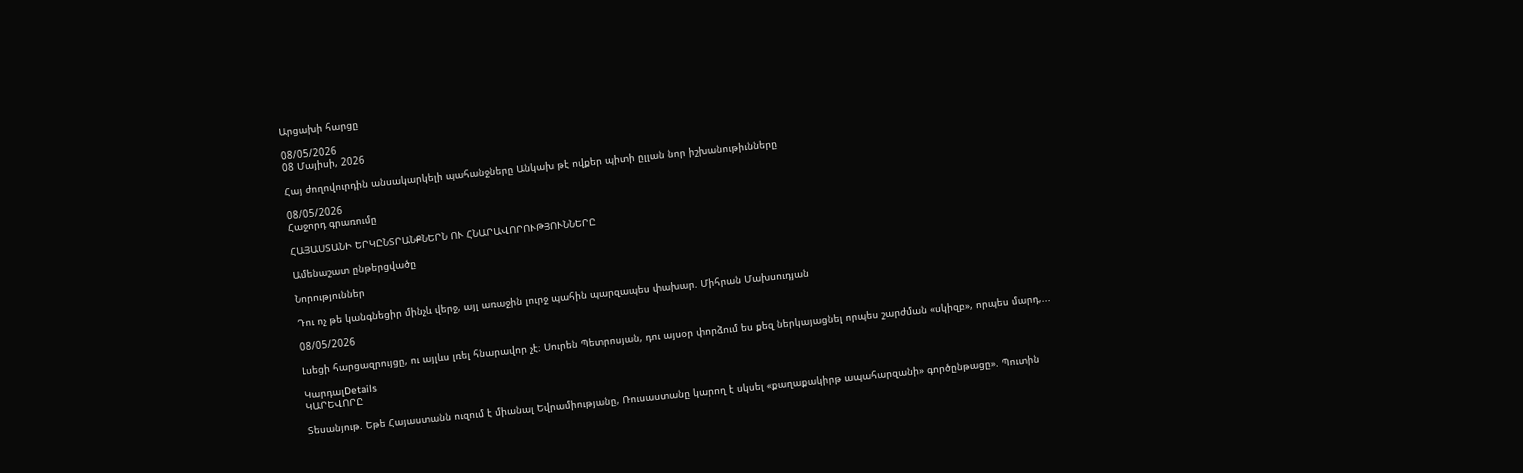Արցախի հարցը

08/05/2026
08 Մայիսի, 2026

Հայ ժողովուրդին անսակարկելի պահանջները Անկախ թէ ովքեր պիտի ըլլան նոր իշխանութիւնները

08/05/2026
Հաջորդ գրառումը

ՀԱՅԱՍՏԱՆԻ ԵՐԿԸՆՏՐԱՆՔՆԵՐՆ ՈՒ ՀՆԱՐԱՎՈՐՈՒԹՅՈՒՆՆԵՐԸ

Ամենաշատ ընթերցվածը

Նորություններ

Դու ոչ թե կանգնեցիր մինչև վերջ, այլ առաջին լուրջ պահին պարզապես փախար. Միհրան Մախսուդյան

08/05/2026

Լսեցի հարցազրույցը, ու այլևս լռել հնարավոր չէ։ Սուրեն Պետրոսյան, դու այսօր փորձում ես քեզ ներկայացնել որպես շարժման «սկիզբ», որպես մարդ,...

ԿարդալDetails
ԿԱՐԵՎՈՐԸ

Տեսանյութ. Եթե Հայաստանն ուզում է միանալ Եվրամիությանը, Ռուսաստանը կարող է սկսել «քաղաքակիրթ ապահարզանի» գործընթացը». Պուտին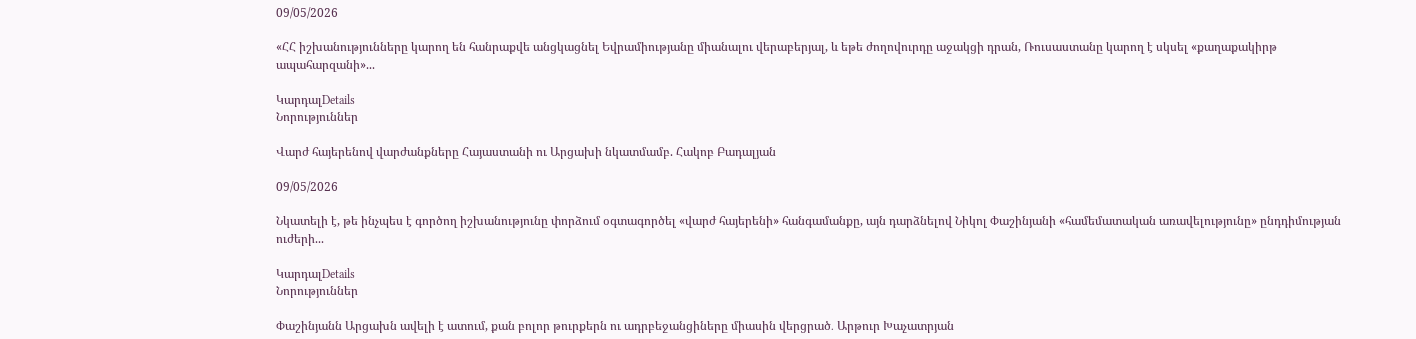09/05/2026

«ՀՀ իշխանությունները կարող են հանրաքվե անցկացնել Եվրամիությանը միանալու վերաբերյալ, և եթե ժողովուրդը աջակցի դրան, Ռուսաստանը կարող է սկսել «քաղաքակիրթ ապահարզանի»...

ԿարդալDetails
Նորություններ

Վարժ հայերենով վարժանքները Հայաստանի ու Արցախի նկատմամբ. Հակոբ Բադալյան

09/05/2026

Նկատելի է, թե ինչպես է գործող իշխանությունը փորձում օգտագործել «վարժ հայերենի» հանգամանքը, այն դարձնելով Նիկոլ Փաշինյանի «համեմատական առավելությունը» ընդդիմության ուժերի...

ԿարդալDetails
Նորություններ

Փաշինյանն Արցախն ավելի է ատում, քան բոլոր թուրքերն ու ադրբեջանցիները միասին վերցրած․ Արթուր Խաչատրյան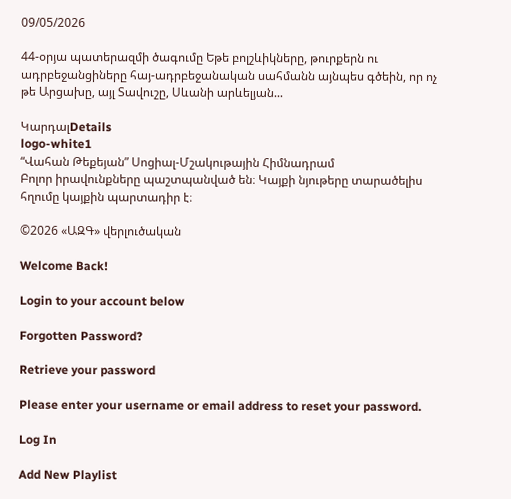09/05/2026

44-օրյա պատերազմի ծագումը Եթե բոլշևիկները, թուրքերն ու ադրբեջանցիները հայ-ադրբեջանական սահմանն այնպես գծեին, որ ոչ թե Արցախը, այլ Տավուշը, Սևանի արևելյան...

ԿարդալDetails
logo-white1
“Վահան Թեքեյան” Սոցիալ-Մշակութային Հիմնադրամ
Բոլոր իրավունքները պաշտպանված են։ Կայքի նյութերը տարածելիս հղումը կայքին պարտադիր է։

©2026 «ԱԶԳ» վերլուծական

Welcome Back!

Login to your account below

Forgotten Password?

Retrieve your password

Please enter your username or email address to reset your password.

Log In

Add New Playlist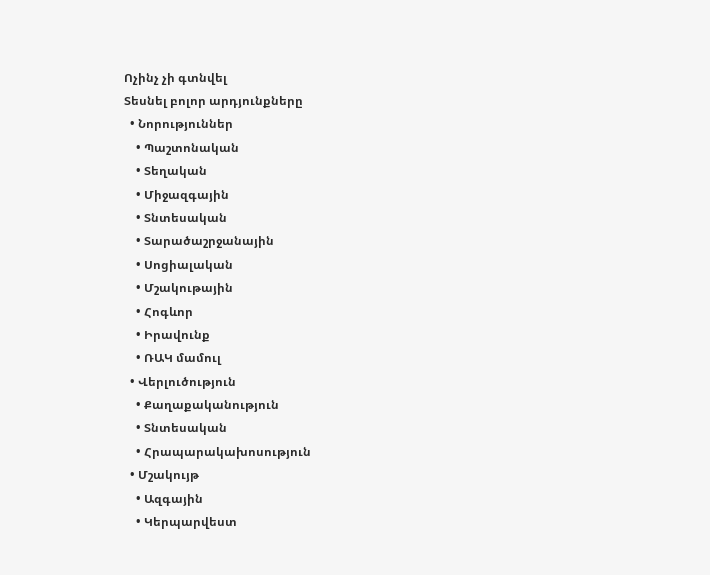Ոչինչ չի գտնվել
Տեսնել բոլոր արդյունքները
  • Նորություններ
    • Պաշտոնական
    • Տեղական
    • Միջազգային
    • Տնտեսական
    • Տարածաշրջանային
    • Սոցիալական
    • Մշակութային
    • Հոգևոր
    • Իրավունք
    • ՌԱԿ մամուլ
  • Վերլուծություն
    • Քաղաքականություն
    • Տնտեսական
    • Հրապարակախոսություն
  • Մշակույթ
    • Ազգային
    • Կերպարվեստ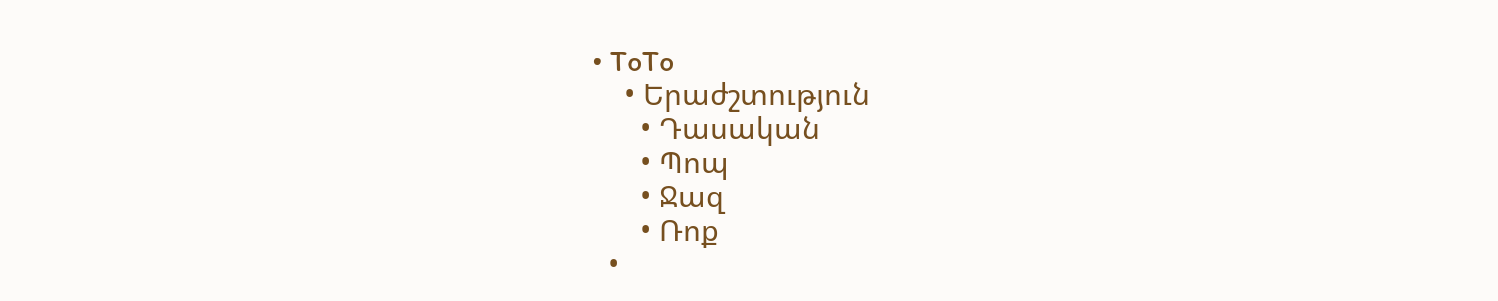• ToTo
    • Երաժշտություն
      • Դասական
      • Պոպ
      • Ջազ
      • Ռոք
  •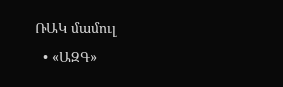ՌԱԿ մամուլ
  • «ԱԶԳ»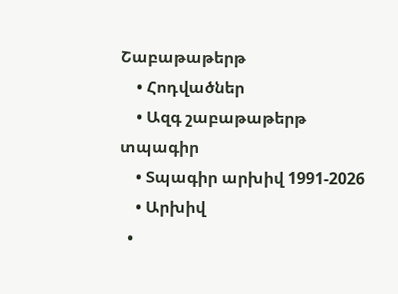Շաբաթաթերթ
    • Հոդվածներ
    • Ազգ շաբաթաթերթ տպագիր
    • Տպագիր արխիվ 1991-2026
    • Արխիվ
  •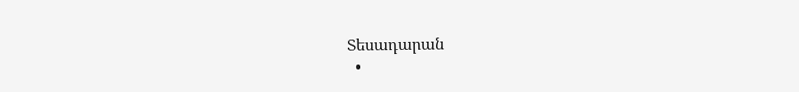Տեսադարան
  •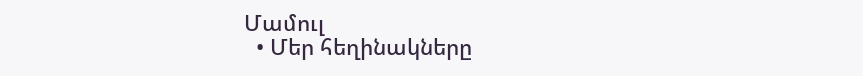Մամուլ
  • Մեր հեղինակները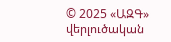© 2025 «ԱԶԳ» վերլուծական